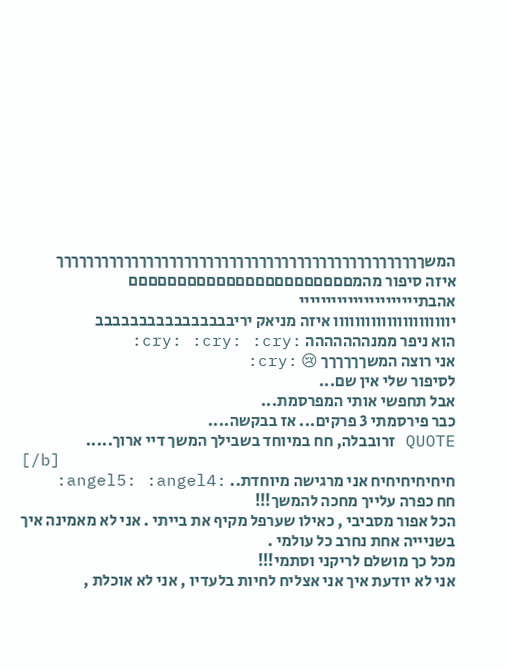המשךךךךךךךךךךךךךךךךךךךךךךךךךךךךךךךךךךךךךךךךךךךךךךךךך
איזה סיפור מהמםםםםםםםםםםםםםםםםםםםםםםם
אהבתיייייייייייייייייייייי
יוווווווווווווווווווווו איזה מניאק יריבבבבבבבבבבבבבבבב
הוא ניפר ממנההההההה :cry: :cry: :cry:
אני רוצה המשךךךךךך 😢 :cry:
לסיפור שלי אין שם...
אבל תחפשי אותי המפרסמת...
כבר פירסמתי 3 פרקים... אז בבקשה....
QUOTE זרובבלה, חח במיוחד בשבילך המשך דיי ארוך.....
[/b]
חיחיחיחיחיח אני מרגישה מיוחדת.. :angel5: :angel4:
חח כפרה עלייך מחכה להמשך!!!
הכל אפור מסביבי , כאילו שערפל מקיף את בייתי . אני לא מאמינה איך בשניייה אחת נחרב כל עולמי .
מכל כך מושלם לריקני וסתמי!!!
אני לא יודעת איך אני אצליח לחיות בלעדיו , אני לא אוכלת ,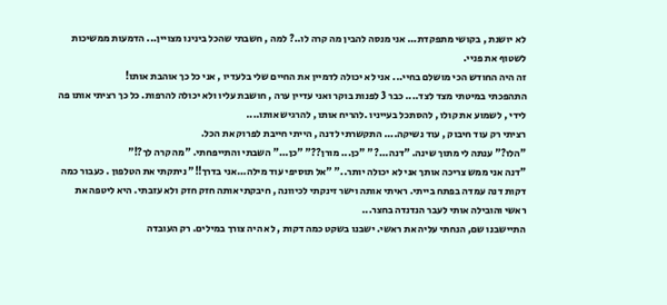לא יושנת , בקושי מתפקדת... אני מנסה להבין מה קרה לו..? למה , חשבתי שהכל בינינו מצויין... הדמעות ממשיכות לשטוף את פניי.
זה היה החודש הכי מושלם בחיי... אני לא יכולה לדמיין את החיים שלי בלעדיו , אני כל כך אוהבת אותו!
התהפכתי במיטתי מצד לצד.... כבר 3 לפנות בוקר ואני עדיין ערה , חושבת עליו ולא יכולה להרפות. כל כך רציתי אותו פה לידי , לשמוע את קולו , להסתכל בעייניו .להריח אותו , להרגיש אותו....
רציתי רק עוד חיבוק , עוד נשיקה.... התקשרתי לדנה , הייתי חייבת לפרוק את הכל.
"הלו?" ענתה לי מתוך שינה. "דנה...?" "כן... מורן??" "כן..." השבתי והתייפחתי. "מה קרה לך?!"
"דנה אני ממש צריכה אותך אני לא יכולה יותר.." "אל תוסיפי עוד מילה...אני בדרך!!" ניתקתי את הטלפון . כעבור כמה דקות דנה עמדה בפתח בייתי. ראיתי אותה וישר זינקתי לכיוונה , חיבקתי אותה חזק חזק ולא עזבתי. היא ליטפה את ראשי והובילה אותי לעבר הנדנדה בחצר...
התיישבנו שם, הנחתי עליה את ראשי. ישבנו בשקט כמה דקות , לא היה צורך במילים. רק העובדה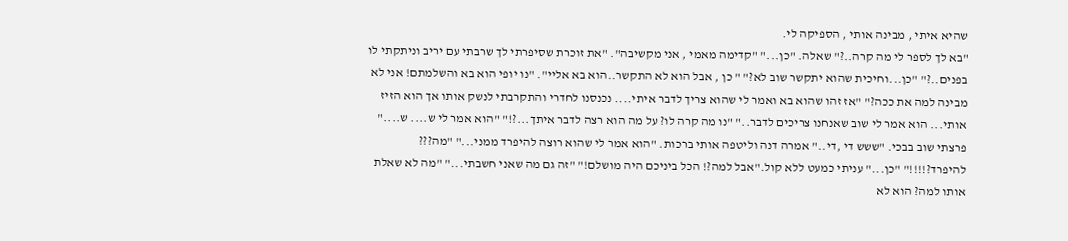שהיא איתי , מבינה אותי , הספיקה לי.
"בא לך לספר לי מה קרה..?" שאלה. "כן..." "קדימה מאמי , אני מקשיבה". "את זוכרת שסיפרתי לך שרבתי עם יריב וניתקתי לו בפנים..?" "כן...וחיכית שהוא יתקשר שוב לא?" " כן , אבל הוא לא התקשר..הוא בא אליי". "נו יופי הוא בא והשלמתם! אני לא מבינה למה את ככה?" "אז זהו שהוא בא ואמר לי שהוא צריך לדבר איתי.... נכנסנו לחדרי והתקרבתי לנשק אותו אך הוא הזיז אותי... הוא אמר לי שוב שאנחנו צריכים לדבר.." "נו מה קרה לו? על מה הוא רצה לדבר איתך...?!" "הוא אמר לי ש.... ש...." פרצתי שוב בבכי. "ששש די ,די.." אמרה דנה וליטפה אותי ברכות. "הוא אמר לי שהוא רוצה להיפרד ממני..." "מה??? להיפרד?!!!!" "כן..." עניתי כמעט ללא קול."אבל למה?! הכל ביניכם היה מושלם!" "זה גם מה שאני חשבתי..." "מה לא שאלת אותו למה? הוא לא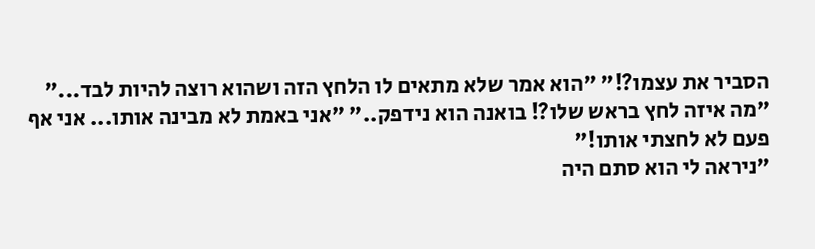הסביר את עצמו?!" "הוא אמר שלא מתאים לו הלחץ הזה ושהוא רוצה להיות לבד..."
"מה איזה לחץ בראש שלו?! בואנה הוא נידפק.." "אני באמת לא מבינה אותו... אני אף פעם לא לחצתי אותו!"
"ניראה לי הוא סתם היה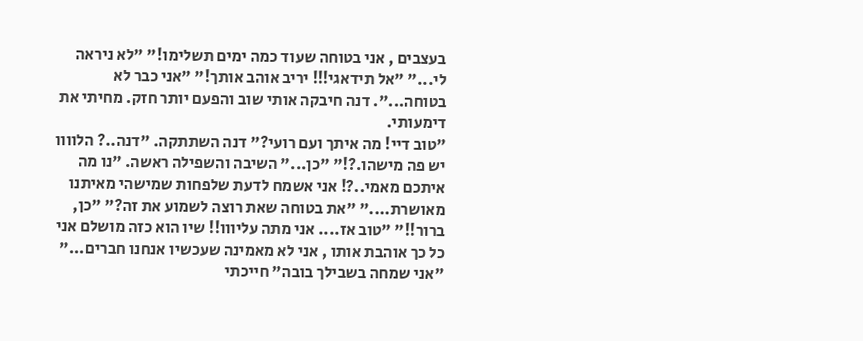בעצבים , אני בטוחה שעוד כמה ימים תשלימו!" "לא ניראה לי..." "אל תידאגי!!! יריב אוהב אותך!" "אני כבר לא בטוחה...". דנה חיבקה אותי שוב והפעם יותר חזק. מחיתי את דימעותי.
"טוב דיי! מה איתך ועם רועי?" דנה השתתקה. "דנה..? הלוווו יש פה מישהו.?!" "כן..." השיבה והשפילה ראשה. "נו מה איתכם מאמי..?! אני אשמח לדעת שלפחות שמישהי מאיתנו מאושרת...." "את בטוחה שאת רוצה לשמוע את זה?" "כן, ברור!!" "טוב אז.... אני מתה עליווו!! שיו הוא כזה מושלם אני כל כך אוהבת אותו , אני לא מאמינה שעכשיו אנחנו חברים..." "אני שמחה בשבילך בובה" חייכתי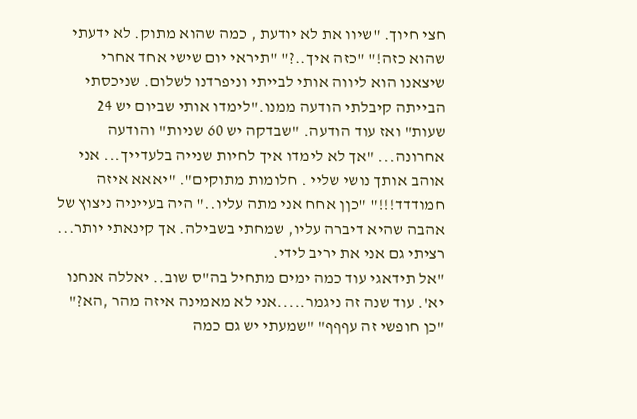חצי חיוך. "שיוו את לא יודעת , כמה שהוא מתוק. לא ידעתי שהוא כזה!" "כזה איך..?" "תיראי יום שישי אחד אחרי שיצאנו הוא ליווה אותי לבייתי וניפרדנו לשלום. שניכסתי הבייתה קיבלתי הודעה ממנו."לימדו אותי שביום יש 24 שעות" ואז עוד הודעה. "שבדקה יש 60 שניות" והודעה אחרונה... "אך לא לימדו איך לחיות שנייה בלעדייך... אני אוהב אותך נושי שליי . חלומות מתוקים". "יאאא איזה חמודדד!!!" "כןן אחח אני מתה עליו.." היה בעייניה ניצוץ של אהבה שהיא דיברה עליו, שמחתי בשבילה. אך קינאתי יותר... רציתי גם אני את יריב לידי.
"אל תידאגי עוד כמה ימים מתחיל בה"ס שוב.. יאללה אנחנו יא'. עוד שנה זה ניגמר.....אני לא מאמינה איזה מהר ,הא?" "כן חופשי זה עףףף" "שמעתי יש גם כמה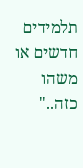תלמידים חדשים או משהו כזה.."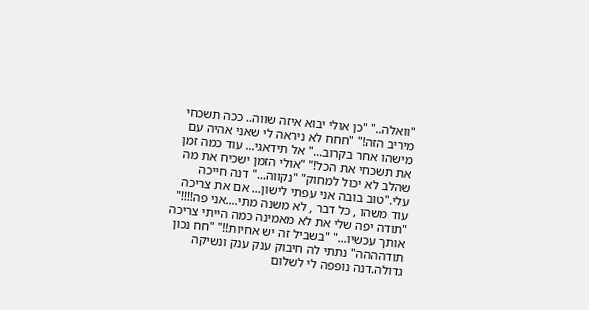"וואלה.." "כן אולי יבוא איזה שווה.. ככה תשכחי מיריב הזה!" "חחח לא ניראה לי שאני אהיה עם מישהו אחר בקרוב..." אל תידאגי... עוד כמה זמן את תשכחי את הכל!" "אולי הזמן ישכיח את מה שהלב לא יכול למחוק" "נקווה..." דנה חייכה עלי."טוב בובה אני עפתי לישון... אם את צריכה עוד משהו , כל דבר , לא משנה מתי....אני פה!!!!" "תודה יפה שלי את לא מאמינה כמה הייתי צריכה אותך עכשיו..." "בשביל זה יש אחיות!!" "חח נכון תודהההה" נתתי לה חיבוק ענק ענק ונשיקה גדולה.דנה נופפה לי לשלום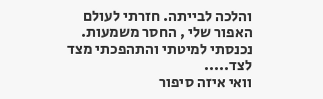והלכה לבייתה. חזרתי לעולם האפור שלי , החסר משמעות. נכנסתי למיטתי והתהפכתי מצד לצד.....
וואי איזה סיפור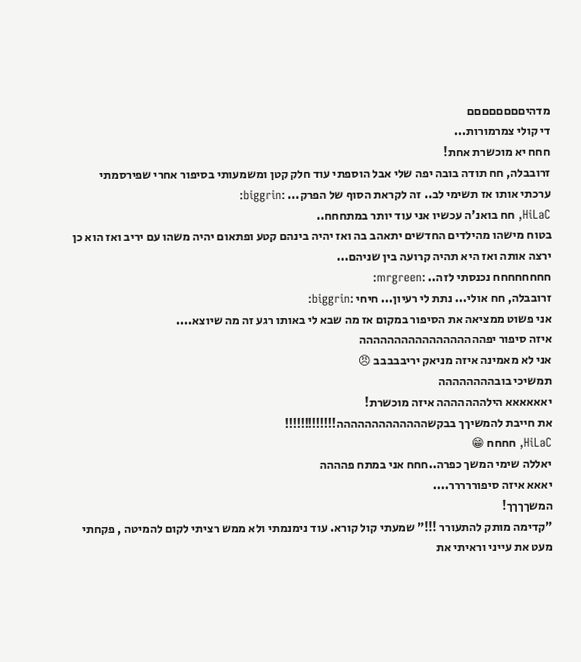מדהיםםםםםםםם
די קולי צמרמורות...
חחח יא מוכשרת אחת!
זרובבלה, חח תודה בובה יפה שלי אבל הוספתי עוד חלק קטן ומשמעותי בסיפור אחרי שפירסמתי ערכתי אותו אז תשימי לב.. זה לקראת הסוף של הפרק... :biggrin:
HiLaC, חח בואנ'ה עכשיו אני עוד יותר במתחחח..
בטוח מישהו מהילדים החדשים יתאהב בה ואז יהיה בינהם קטע ופתאום יהיה משהו עם יריב ואז הוא כן ירצה אותה ואז היא תהיה קרועה בין שניהם...
חחחחחחחח נכנסתי לזה.. :mrgreen:
זרובבלה, חח אולי... נתת לי רעיון... חיחי :biggrin:
אני פשוט ממציאה את הסיפור במקום אז מה שבא לי באותו רגע זה מה שיוצא....
איזה סיפור יפהההההההההההההההההה
אני לא מאמינה איזה מניאק יריבבבבב 😠
תמשיכי בובהההההההה
יאאאאאא הילההההההה איזה מוכשרת!
את חייבת להמשיךך בבקשההההההההההההה!!!!!!!!!!!!!
HiLaC, חחחח 😁
יאללה שימי המשך כפרה..חחח אני במתח פהההה
יאאא איזה סיפוררררר....
המשךךךך!
"קדימה מותק להתעורר !!!" שמעתי קול קורא. עוד נימנמתי ולא ממש רציתי לקום להמיטה , פקחתי מעט את עייני וראיתי את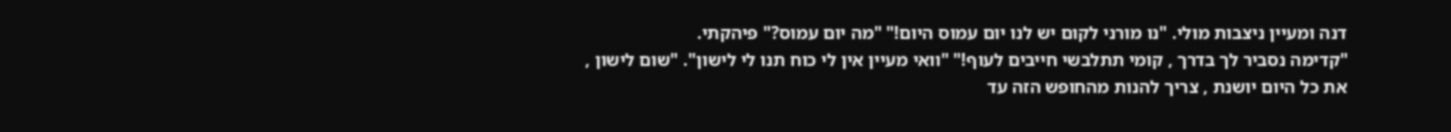דנה ומעיין ניצבות מולי. "נו מורני לקום יש לנו יום עמוס היום!" "מה יום עמוס?" פיהקתי.
"קדימה נסביר לך בדרך , קומי תתלבשי חייבים לעוף!" "וואי מעיין אין לי כוח תנו לי לישון". "שום לישון , את כל היום יושנת , צריך להנות מהחופש הזה עד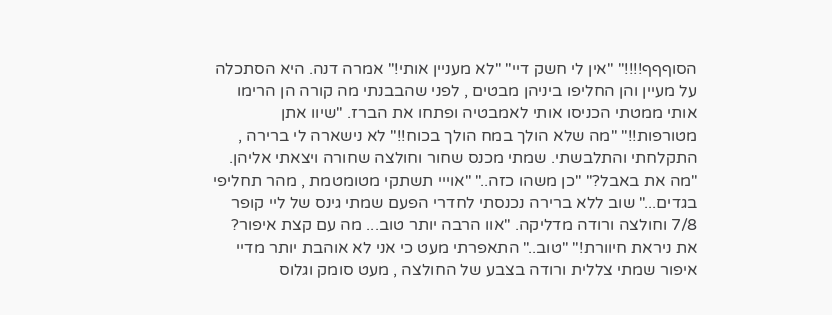הסוףףף!!!!" "אין לי חשק דיי" "לא מעניין אותי!" אמרה דנה. היא הסתכלה על מעיין והן החליפו ביניהן מבטים , לפני שהבבנתי מה קורה הן הרימו אותי ממטתי הכניסו אותי לאמבטיה ופתחו את הברז. "שיוו אתן מטורפות!!" "מה שלא הולך במח הולך בכוח!!" לא נישארה לי ברירה , התקלחתי והתלבשתי. שמתי מכנס שחור וחולצה שחורה ויצאתי אליהן. "מה את באבל?" "כן משהו כזה.." "אוייי תשתקי מטומטמת , מהר תחליפי בגדים..." שוב ללא ברירה נכנסתי לחדרי הפעם שמתי גינס של ליי קופר 7/8 וחולצה ורודה מדליקה. "אוו הרבה יותר טוב... מה עם קצת איפור? את ניראת חיוורת!" "טוב.." התאפרתי מעט כי אני לא אוהבת יותר מדיי איפור שמתי צללית ורודה בצבע של החולצה , מעט סומק וגלוס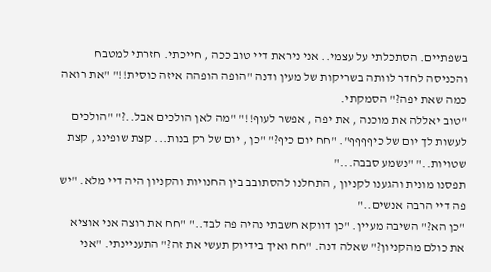בשפתיים. הסתכלתי על עצמי.. אני ניראת דיי טוב ככה , חייכתי. חזרתי למטבח והכניסה לחדר לוותה בשריקות של מעין ודנה "הופה הופהה איזה כוסית!!" "את רואה כמה שאת יפה?" הסמקתי.
"טוב יאללה את מוכנה , את יפה , אפשר לעוף!!" "מה לאן הולכים אבל..?" "הולכים לעשות לך יום של כיףףףף". "חח יום כיף?" "כן , יום של רק בנות... קצת שופינג , קצת שטויות.." "נשמע סבבה..."
תפסנו מונית והגענו לקניון , התחלנו להסתובב בין החנויות והקניון היה דיי מלא. "יש פה דיי הרבה אנשים.."
"כן הא?" השיבה מעיין. "כן דווקא חשבתי נהיה פה לבד.." "חח את רוצה אני אוציא את כולם מהקניון?" שאלה דנה. "חח ואיך בידיוק תעשי את זה?" התעניינתי. "אני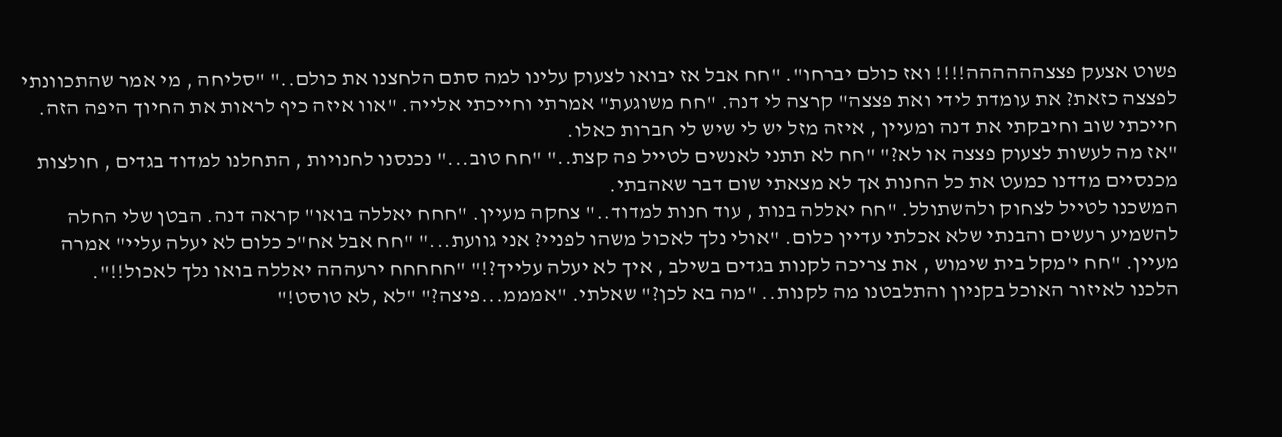פשוט אצעק פצצהההההה!!!! ואז כולם יברחו". "חח אבל אז יבואו לצעוק עלינו למה סתם הלחצנו את כולם.." "סליחה , מי אמר שהתכוונתי לפצצה כזאת? את עומדת לידי ואת פצצה" קרצה לי דנה. "חח משוגעת" אמרתי וחייכתי אלייה. "אוו איזה כיף לראות את החיוך היפה הזה. חייכתי שוב וחיבקתי את דנה ומעיין , איזה מזל יש לי שיש לי חברות כאלו.
"אז מה לעשות לצעוק פצצה או לא?" "חח לא תתני לאנשים לטייל פה קצת.." "חח טוב..." נכנסנו לחנויות , התחלנו למדוד בגדים , חולצות מכנסיים מדדנו כמעט את כל החנות אך לא מצאתי שום דבר שאהבתי.
המשכנו לטייל לצחוק ולהשתולל. "חח יאללה בנות , עוד חנות למדוד.." צחקה מעיין. "חחח יאללה בואו" קראה דנה. הבטן שלי החלה להשמיע רעשים והבנתי שלא אכלתי עדיין כלום. "אולי נלך לאכול משהו לפניי? אני גוועת..." "חח אבל אח"כ כלום לא יעלה עליי" אמרה מעיין. "חח י'מקל בית שימוש , את צריכה לקנות בגדים בשילב , איך לא יעלה עלייך?!" "חחחחח ירעההה יאללה בואו נלך לאכול!!".
הלכנו לאיזור האוכל בקניון והתלבטנו מה לקנות.. "מה בא לכן?" שאלתי. "אמממ...פיצה?" "לא ,לא טוסט!"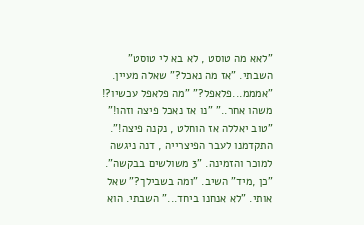"לאא מה טוסט , לא בא לי טוסט" השבתי. "אז מה נאכל?" שאלה מעיין. "אמממ...פלאפל?" "מה פלאפל עכשיו?! משהו אחר.." "נו אז נאכל פיצה וזהו!" "טוב יאללה אז הוחלט , נקנה פיצה!". התקדמנו לעבר הפיצרייה , דנה ניגשה למוכר והזמינה. "3 משולשים בבקשה". "כן ,מיד" השיב. "ומה בשבילך?" שאל אותי. "לא אנחנו ביחד..." השבתי. הוא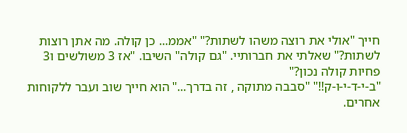חייך "אולי את רוצה משהו לשתות?" "אממ... כן קולה. מה אתן רוצות לשתות?" שאלתי את חברותיי. "גם קולה" השיבו. "אז 3 משולשים ו3 פחיות קולה נכון?"
"ב-י-ד-י-ו-ק!!" "סבבה מתוקה , זה בדרך..." הוא חייך שוב ועבר ללקוחות אחרים.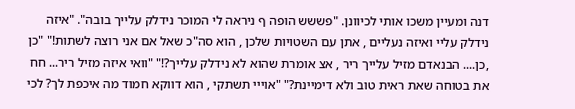דנה ומעיין משכו אותי לכיוונן. "פששש הופה ף ניראה לי המוכר נידלק עלייך בובה". "איזה נידלק עליי ואיזה נעליים , אתן עם השטויות שלכן , הוא סה"כ שאל אם אני רוצה לשתות!" "כן ,כן.... הבנאדם מזיל עלייך ריר , אצ אומרת שהוא לא נידלק עלייך?!" "וואי איזה מזיל ריר... חח את בטוחה שאת ראית טוב ולא דימיינת?" "אוייי תשתקי , הוא דווקא חמוד מה איכפת לך? לכי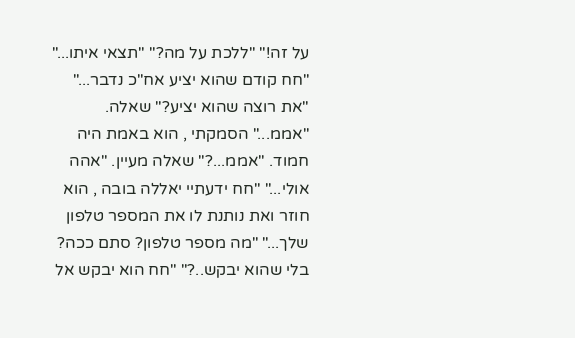על זה!" "ללכת על מה?" "תצאי איתו..." "חח קודם שהוא יציע אח"כ נדבר..." "את רוצה שהוא יציע?" שאלה. "אממ..." הסמקתי , הוא באמת היה חמוד. "אממ...?" שאלה מעיין. "אהה אולי..." "חח ידעתיי יאללה בובה , הוא חוזר ואת נותנת לו את המספר טלפון שלך..." "מה מספר טלפון? סתם ככה? בלי שהוא יבקש..?" "חח הוא יבקש אל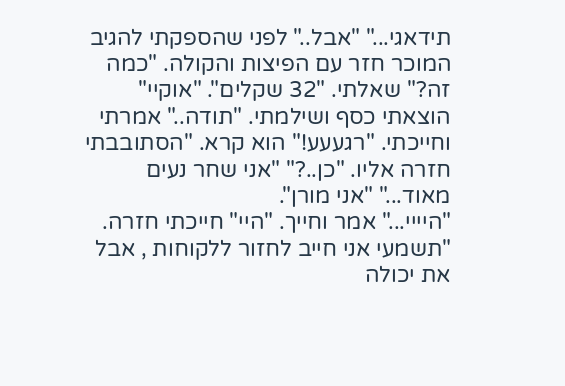תידאגי..." "אבל.." לפני שהספקתי להגיב המוכר חזר עם הפיצות והקולה. "כמה זה?" שאלתי. "32 שקלים". "אוקיי" הוצאתי כסף ושילמתי. "תודה.." אמרתי וחייכתי. "רגעעע!" הוא קרא. "הסתובבתי חזרה אליו. "כן..?" "אני שחר נעים מאוד..." "אני מורן".
"היייי..." אמר וחייך. "היי" חייכתי חזרה. "תשמעי אני חייב לחזור ללקוחות , אבל את יכולה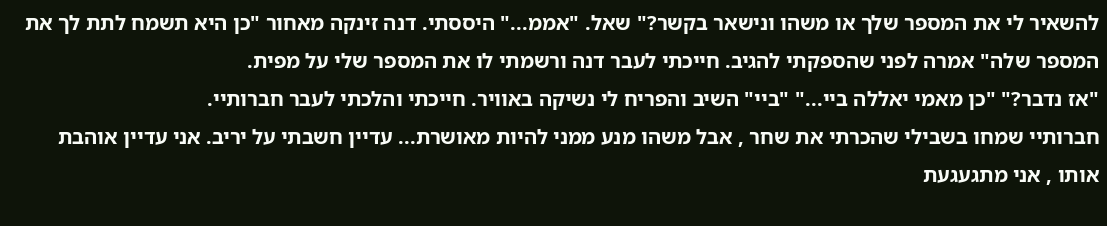להשאיר לי את המספר שלך או משהו ונישאר בקשר?" שאל. "אממ..." היססתי. דנה זינקה מאחור "כן היא תשמח לתת לך את המספר שלה" אמרה לפני שהספקתי להגיב. חייכתי לעבר דנה ורשמתי לו את המספר שלי על מפית.
"אז נדבר?" "כן מאמי יאללה ביי..." "ביי" השיב והפריח לי נשיקה באוויר. חייכתי והלכתי לעבר חברותיי.
חברותיי שמחו בשבילי שהכרתי את שחר , אבל משהו מנע ממני להיות מאושרת... עדיין חשבתי על יריב. אני עדיין אוהבת אותו , אני מתגעגעת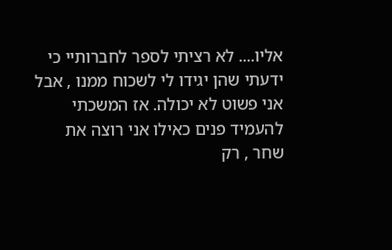אליו.... לא רציתי לספר לחברותיי כי ידעתי שהן יגידו לי לשכוח ממנו , אבל אני פשוט לא יכולה. אז המשכתי להעמיד פנים כאילו אני רוצה את שחר , רק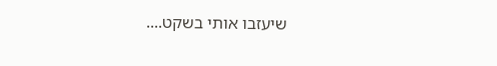שיעזבו אותי בשקט....